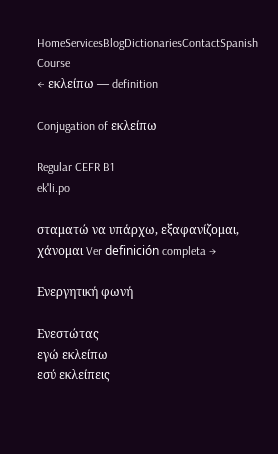HomeServicesBlogDictionariesContactSpanish Course
← εκλείπω — definition

Conjugation of εκλείπω

Regular CEFR B1
ekˈli.po

σταματώ να υπάρχω, εξαφανίζομαι, χάνομαι Ver definición completa →

Ενεργητική φωνή

Ενεστώτας
εγώ εκλείπω
εσύ εκλείπεις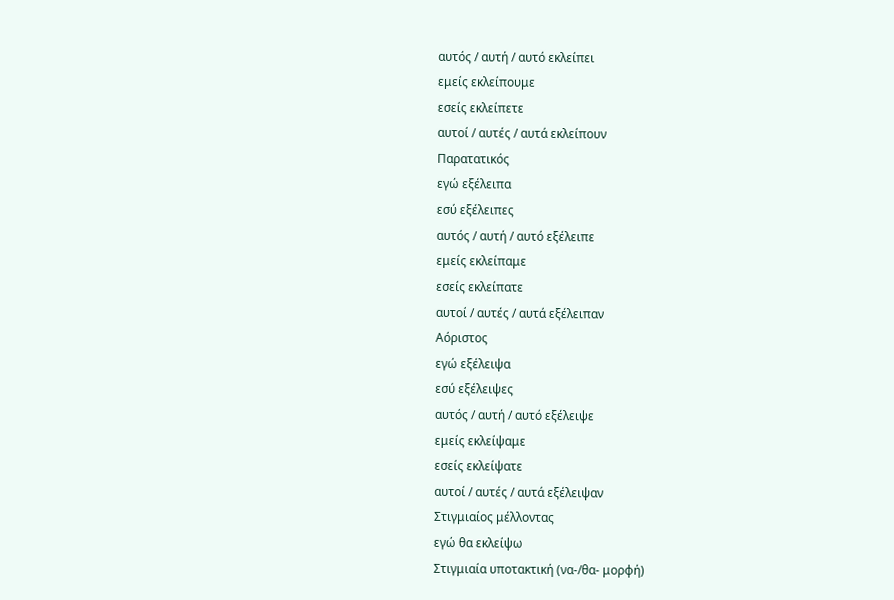αυτός / αυτή / αυτό εκλείπει
εμείς εκλείπουμε
εσείς εκλείπετε
αυτοί / αυτές / αυτά εκλείπουν
Παρατατικός
εγώ εξέλειπα
εσύ εξέλειπες
αυτός / αυτή / αυτό εξέλειπε
εμείς εκλείπαμε
εσείς εκλείπατε
αυτοί / αυτές / αυτά εξέλειπαν
Αόριστος
εγώ εξέλειψα
εσύ εξέλειψες
αυτός / αυτή / αυτό εξέλειψε
εμείς εκλείψαμε
εσείς εκλείψατε
αυτοί / αυτές / αυτά εξέλειψαν
Στιγμιαίος μέλλοντας
εγώ θα εκλείψω
Στιγμιαία υποτακτική (να-/θα- μορφή)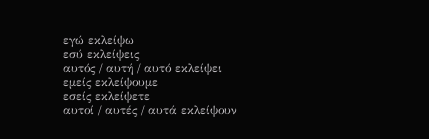εγώ εκλείψω
εσύ εκλείψεις
αυτός / αυτή / αυτό εκλείψει
εμείς εκλείψουμε
εσείς εκλείψετε
αυτοί / αυτές / αυτά εκλείψουν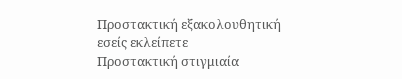Προστακτική εξακολουθητική
εσείς εκλείπετε
Προστακτική στιγμιαία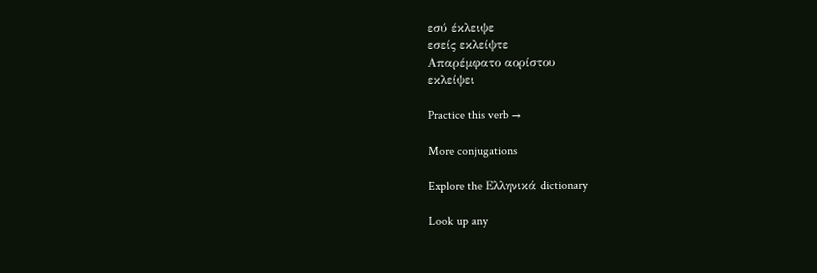εσύ έκλειψε
εσείς εκλείψτε
Απαρέμφατο αορίστου
εκλείψει

Practice this verb →

More conjugations

Explore the Ελληνικά dictionary

Look up any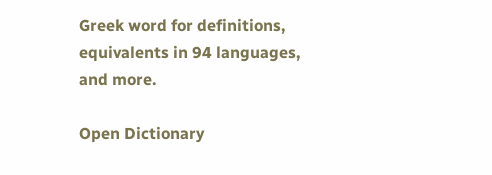Greek word for definitions, equivalents in 94 languages, and more.

Open Dictionary